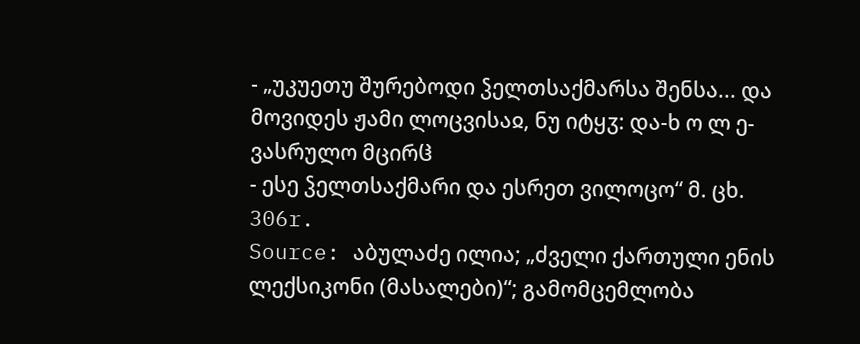- „უკუეთუ შურებოდი ჴელთსაქმარსა შენსა... და მოვიდეს ჟამი ლოცვისაჲ, ნუ იტყჳ: და-ხ ო ლ ე-ვასრულო მცირჱ
- ესე ჴელთსაქმარი და ესრეთ ვილოცო“ მ. ცხ. 306r.
Source: აბულაძე ილია; „ძველი ქართული ენის ლექსიკონი (მასალები)“; გამომცემლობა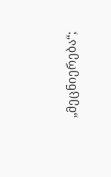„მეცნიერება“;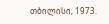თბილისი, 1973.